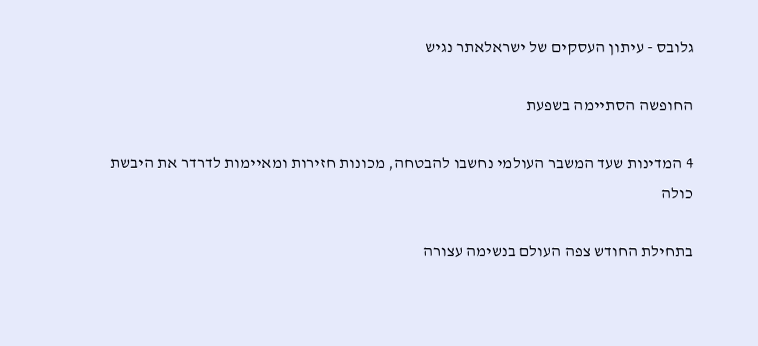גלובס - עיתון העסקים של ישראלאתר נגיש

החופשה הסתיימה בשפעת

4 המדינות שעד המשבר העולמי נחשבו להבטחה, מכונות חזירות ומאיימות לדרדר את היבשת כולה

בתחילת החודש צפה העולם בנשימה עצורה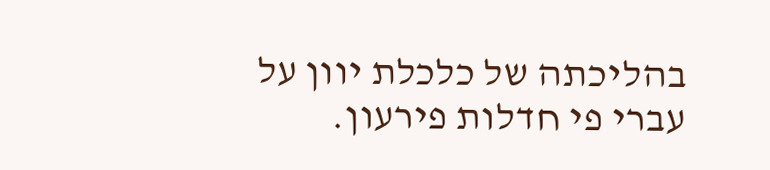בהליכתה של כלכלת יוון על עברי פי חדלות פירעון.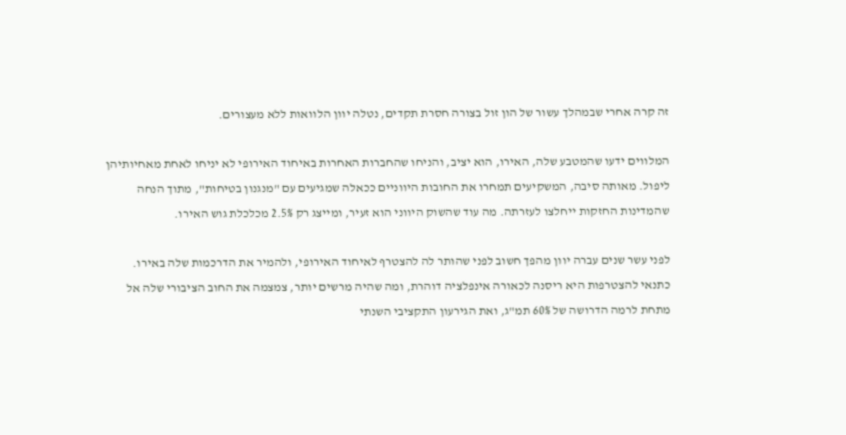זה קרה אחרי שבמהלך עשור של הון זול בצורה חסרת תקדים, נטלה יוון הלוואות ללא מעצורים.

המלווים ידעו שהמטבע שלה, האירו, הוא יציב, והניחו שהחברות האחרות באיחוד האירופי לא יניחו לאחת מאחיותיהן ליפול. מאותה סיבה, המשקיעים תמחרו את החובות היווניים ככאלה שמגיעים עם "מנגנון בטיחות", מתוך הנחה שהמדינות החזקות ייחלצו לעזרתה. מה עוד שהשוק היווני הוא זעיר, ומייצג רק 2.5% מכלכלת גוש האירו.

לפני עשר שנים עברה יוון מהפך חשוב לפני שהותר לה להצטרף לאיחוד האירופי, ולהמיר את הדרכמות שלה באירו. כתנאי להצטרפות היא ריסנה לכאורה אינפלציה דוהרת, ומה שהיה מרשים יותר, צמצמה את החוב הציבורי שלה אל מתחת לרמה הדרושה של 60% תמ"ג, ואת הגירעון התקציבי השנתי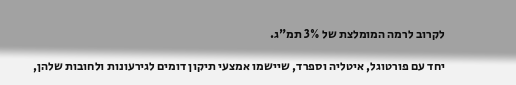לקרוב לרמה המומלצת של 3% תמ"ג.

יחד עם פורטוגל, איטליה וספרד, שיישמו אמצעי תיקון דומים לגירעונות ולחובות שלהן,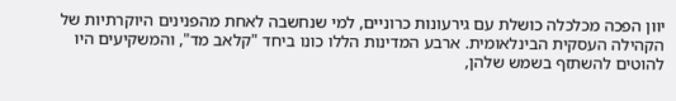יוון הפכה מכלכלה כושלת עם גירעונות כרוניים, למי שנחשבה לאחת מהפנינים היוקרתיות של הקהילה העסקית הבינלאומית. ארבע המדינות הללו כונו ביחד "קלאב מד", והמשקיעים היו להוטים להשתזף בשמש שלהן,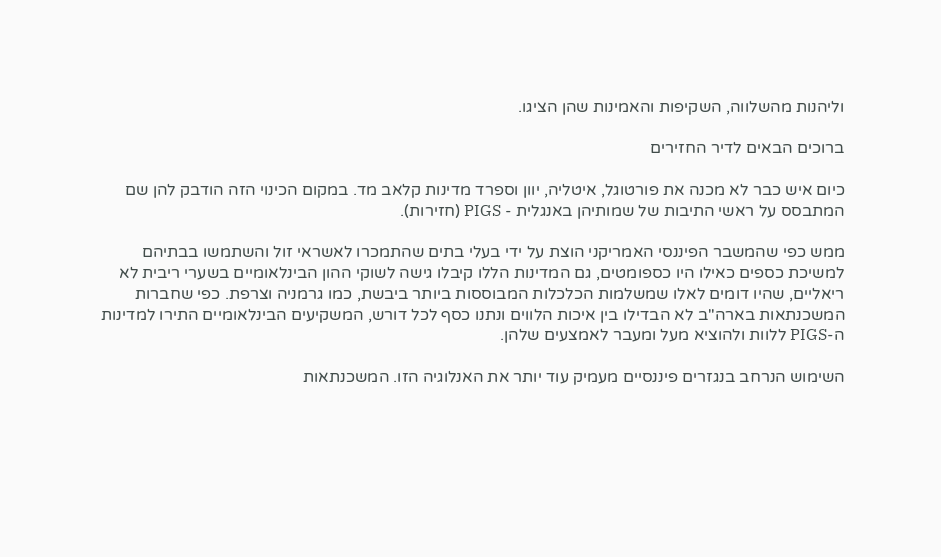וליהנות מהשלווה, השקיפות והאמינות שהן הציגו.

ברוכים הבאים לדיר החזירים

כיום איש כבר לא מכנה את פורטוגל, איטליה, יוון וספרד מדינות קלאב מד. במקום הכינוי הזה הודבק להן שם המתבסס על ראשי התיבות של שמותיהן באנגלית - PIGS (חזירות).

ממש כפי שהמשבר הפיננסי האמריקני הוצת על ידי בעלי בתים שהתמכרו לאשראי זול והשתמשו בבתיהם למשיכת כספים כאילו היו כספומטים, גם המדינות הללו קיבלו גישה לשוקי ההון הבינלאומיים בשערי ריבית לא ריאליים, שהיו דומים לאלו שמשלמות הכלכלות המבוססות ביותר ביבשת, כמו גרמניה וצרפת. כפי שחברות המשכנתאות בארה"ב לא הבדילו בין איכות הלווים ונתנו כסף לכל דורש, המשקיעים הבינלאומיים התירו למדינות ה-PIGS ללוות ולהוציא מעל ומעבר לאמצעים שלהן.

השימוש הנרחב בנגזרים פיננסיים מעמיק עוד יותר את האנלוגיה הזו. המשכנתאות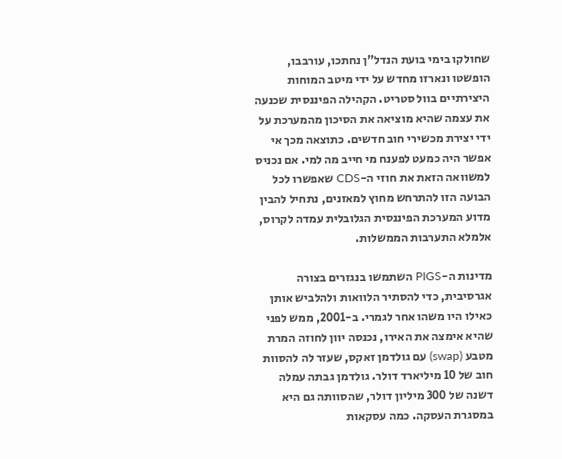שחולקו בימי בועת הנדל"ן נחתכו, עורבבו, הופשטו ונארזו מחדש על ידי מיטב המוחות היצירתיים בוול סטריט. הקהילה הפיננסית שכנעה את עצמה שהיא מוציאה את הסיכון מהמערכת על ידי יצירת מכשירי חוב חדשים. כתוצאה מכך אי אפשר היה כמעט לפענח מי חייב מה למי. אם נכניס למשוואה הזאת את חוזי ה-CDS שאפשרו לכל הבועה הזו להתרחש מחוץ למאזנים, נתחיל להבין מדוע המערכת הפיננסית הגלובלית עמדה לקרוס, אלמלא התערבות הממשלות.

מדינות ה-PIGS השתמשו בנגזרים בצורה אגרסיבית, כדי להסתיר הלוואות ולהלביש אותן כאילו היו משהו אחר לגמרי. ב-2001, ממש לפני שהיא אימצה את האירו, נכנסה יוון לחוזה המרת מטבע (swap) עם גולדמן זאקס, שעזר לה להסוות חוב של 10 מיליארד דולר. גולדמן גבתה עמלה דשנה של 300 מיליון דולר, שהסוותה גם היא במסגרת העסקה. כמה עסקאות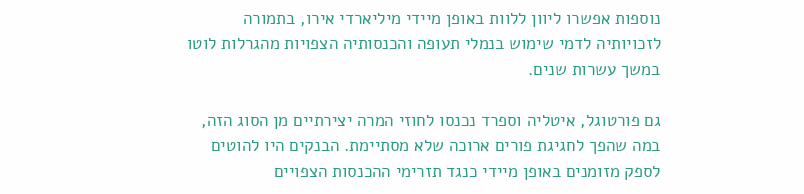נוספות אפשרו ליוון ללוות באופן מיידי מיליארדי אירו, בתמורה לזכויותיה לדמי שימוש בנמלי תעופה והכנסותיה הצפויות מהגרלות לוטו במשך עשרות שנים.

גם פורטוגל, איטליה וספרד נכנסו לחוזי המרה יצירתיים מן הסוג הזה, במה שהפך לחגיגת פורים ארוכה שלא מסתיימת. הבנקים היו להוטים לספק מזומנים באופן מיידי כנגד תזרימי ההכנסות הצפויים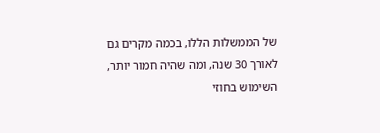של הממשלות הללו, בכמה מקרים גם לאורך 30 שנה, ומה שהיה חמור יותר, השימוש בחוזי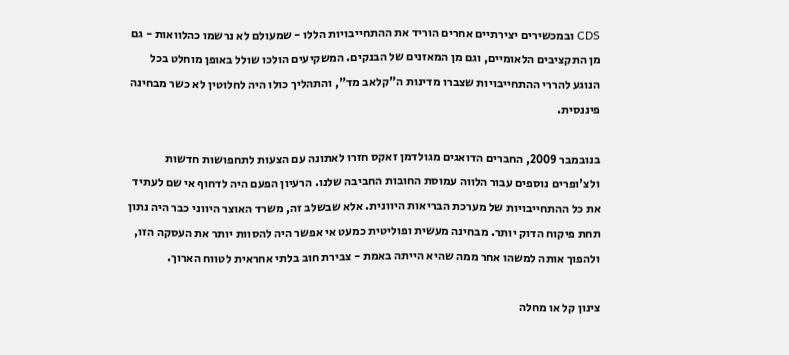CDS ובמכשירים יצירתיים אחרים הוריד את ההתחייבויות הללו - שמעולם לא נרשמו כהלוואות - גם מן התקציבים הלאומיים, וגם מן המאזנים של הבנקים. המשקיעים הולכו שולל באופן מוחלט בכל הנוגע להררי ההתחייבויות שצברו מדינות ה"קלאב מד", והתהליך כולו היה לחלוטין לא כשר מבחינה פיננסית.

בנובמבר 2009, החברים הדואגים מגולדמן זאקס חזרו לאתונה עם הצעות לתחפושות חדשות ולצ'ופרים נוספים עבור הלווה עמוסת החובות החביבה שלנו. הרעיון הפעם היה לדחוף אי שם לעתיד את כל ההתחייבויות של מערכת הבריאות היוונית. אלא שבשלב זה, משרד האוצר היווני כבר היה נתון תחת פיקוח הדוק יותר. מבחינה מעשית ופוליטית כמעט אי אפשר היה להסוות יותר את העסקה הזו, ולהפוך אותה למשהו אחר ממה שהיא הייתה באמת - צבירת חוב בלתי אחראית לטווח הארוך.

צינון קל או מחלה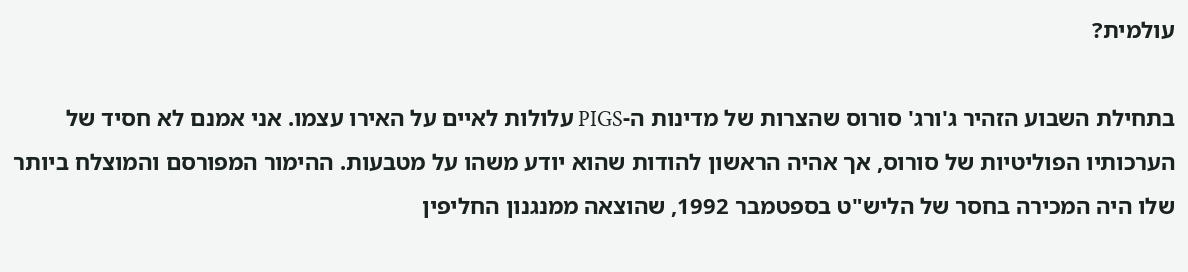עולמית?

בתחילת השבוע הזהיר ג'ורג' סורוס שהצרות של מדינות ה-PIGS עלולות לאיים על האירו עצמו. אני אמנם לא חסיד של הערכותיו הפוליטיות של סורוס, אך אהיה הראשון להודות שהוא יודע משהו על מטבעות. ההימור המפורסם והמוצלח ביותר שלו היה המכירה בחסר של הליש"ט בספטמבר 1992, שהוצאה ממנגנון החליפין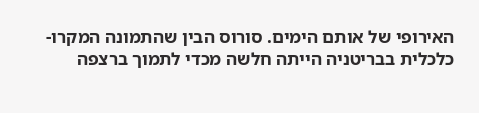האירופי של אותם הימים. סורוס הבין שהתמונה המקרו-כלכלית בבריטניה הייתה חלשה מכדי לתמוך ברצפה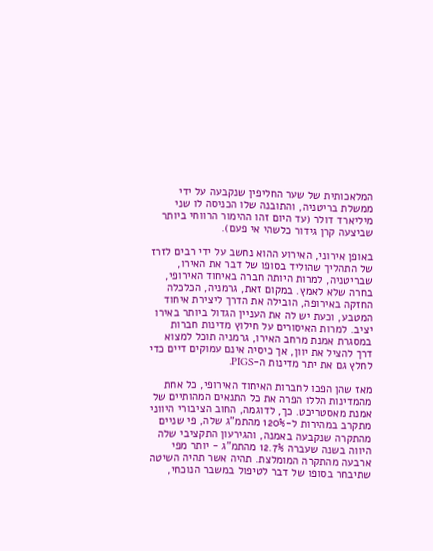המלאכותית של שער החליפין שנקבעה על ידי ממשלת בריטניה, והתובנה שלו הכניסה לו שני מיליארד דולר (עד היום זהו ההימור הרווחי ביותר שביצעה קרן גידור כלשהי אי פעם).

באופן אירוני, האירוע ההוא נחשב על ידי רבים לזרז של התהליך שהוליד בסופו של דבר את האירו, שבריטניה, למרות היותה חברה באיחוד האירופי, בחרה שלא לאמץ. במקום זאת, גרמניה, הכלכלה החזקה באירופה, הובילה את הדרך ליצירת איחוד המטבע, וכעת יש לה את העניין הגדול ביותר באירו יציב. למרות האיסורים על חילוץ מדינות חברות במסגרת אמנת מרחב האירו, גרמניה תוכל למצוא דרך להציל את יוון, אך כיסיה אינם עמוקים דיים כדי לחלץ גם את יתר מדינות ה-PIGS.

מאז שהן הפכו לחברות האיחוד האירופי, כל אחת מהמדינות הללו הפרה את כל התנאים המהותיים של אמנת מאסטריכט. כך, לדוגמה, החוב הציבורי היווני מתקרב במהירות ל-120% מהתמ"ג שלה, פי שניים מהתקרה שנקבעה באמנה, והגירעון התקציבי שלה היווה בשנה שעברה 12.7% מהתמ"ג - יותר מפי ארבעה מהתקרה המומלצת. תהיה אשר תהיה השיטה שתיבחר בסופו של דבר לטיפול במשבר הנוכחי,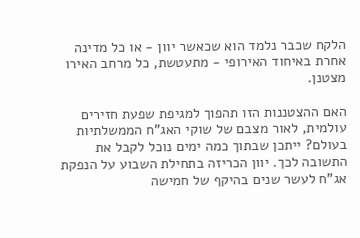הלקח שכבר נלמד הוא שכאשר יוון - או כל מדינה אחרת באיחוד האירופי - מתעטשת, כל מרחב האירו מצטנן.

האם ההצטננות הזו תהפוך למגיפת שפעת חזירים עולמית, לאור מצבם של שוקי האג"ח הממשלתיות בעולם? ייתכן שבתוך כמה ימים נוכל לקבל את התשובה לכך. יוון הכריזה בתחילת השבוע על הנפקת אג"ח לעשר שנים בהיקף של חמישה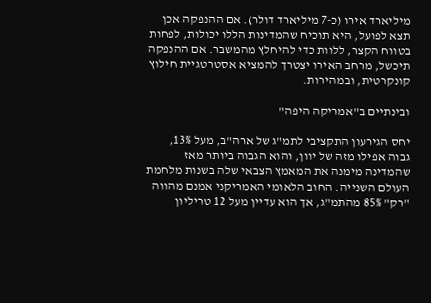מיליארד אירו (כ-7 מיליארד דולר). אם ההנפקה אכן תצא לפועל, היא תוכיח שהמדינות הללו יכולות, לפחות בטווח הקצר, ללוות כדי להיחלץ מהמשבר. אם ההנפקה תיכשל, מרחב האירו יצטרך להמציא אסטרטגיית חילוץ קונקרטית, ובמהירות.

ובינתיים ב"אמריקה היפה"

יחס הגירעון התקציבי לתמ"ג של ארה"ב, מעל 13%, גבוה אפילו מזה של יוון, והוא הגבוה ביותר מאז שהמדינה מימנה את המאמץ הצבאי שלה בשנות מלחמת העולם השנייה. החוב הלאומי האמריקני אמנם מהווה "רק" 85% מהתמ"ג, אך הוא עדיין מעל 12 טריליון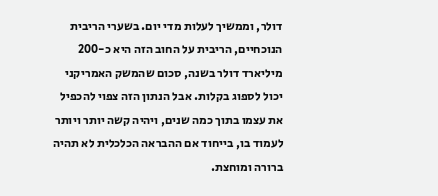דולר, וממשיך לעלות מדי יום. בשערי הריבית הנוכחיים, הריבית על החוב הזה היא כ-200 מיליארד דולר בשנה, סכום שהמשק האמריקני יכול לספוג בקלות. אבל הנתון הזה צפוי להכפיל את עצמו בתוך כמה שנים, ויהיה קשה יותר ויותר לעמוד בו, בייחוד אם ההבראה הכלכלית לא תהיה ברורה ומוחצת.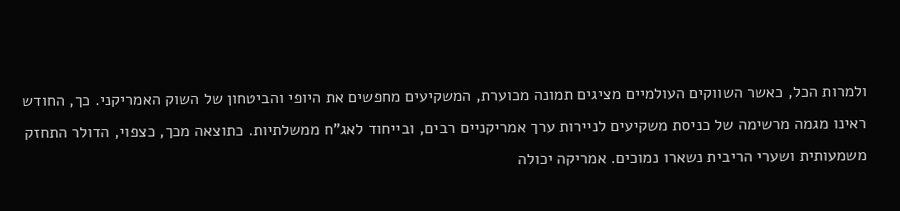ולמרות הכל, כאשר השווקים העולמיים מציגים תמונה מכוערת, המשקיעים מחפשים את היופי והביטחון של השוק האמריקני. כך, החודש ראינו מגמה מרשימה של כניסת משקיעים לניירות ערך אמריקניים רבים, ובייחוד לאג"ח ממשלתיות. כתוצאה מכך, כצפוי, הדולר התחזק משמעותית ושערי הריבית נשארו נמוכים. אמריקה יכולה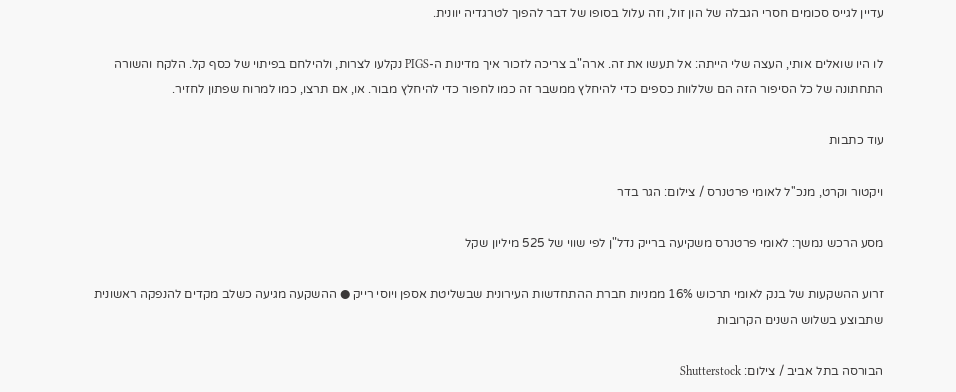עדיין לגייס סכומים חסרי הגבלה של הון זול, וזה עלול בסופו של דבר להפוך לטרגדיה יוונית.

לו היו שואלים אותי, העצה שלי הייתה: אל תעשו את זה. ארה"ב צריכה לזכור איך מדינות ה-PIGS נקלעו לצרות, ולהילחם בפיתוי של כסף קל. הלקח והשורה התחתונה של כל הסיפור הזה הם שללוות כספים כדי להיחלץ ממשבר זה כמו לחפור כדי להיחלץ מבור. או, אם תרצו, כמו למרוח שפתון לחזיר.

עוד כתבות

ויקטור וקרט, מנכ''ל לאומי פרטנרס / צילום: הגר בדר

מסע הרכש נמשך: לאומי פרטנרס משקיעה ברייק נדל"ן לפי שווי של 525 מיליון שקל

זרוע ההשקעות של בנק לאומי תרכוש 16% ממניות חברת ההתחדשות העירונית שבשליטת אספן ויוסי רייק ● ההשקעה מגיעה כשלב מקדים להנפקה ראשונית שתבוצע בשלוש השנים הקרובות

הבורסה בתל אביב / צילום: Shutterstock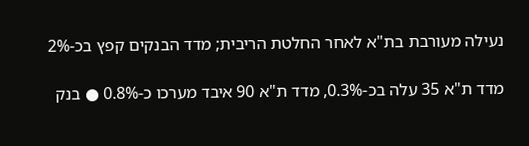נעילה מעורבת בת"א לאחר החלטת הריבית; מדד הבנקים קפץ בכ-2%

מדד ת"א 35 עלה בכ-0.3%, מדד ת"א 90 איבד מערכו כ-0.8% ● בנק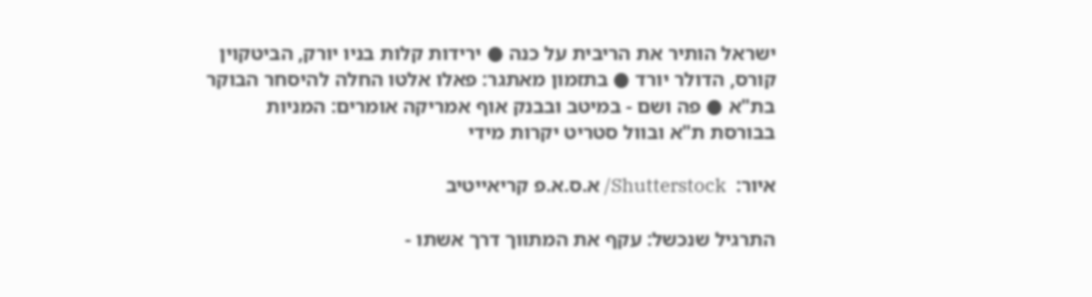ישראל הותיר את הריבית על כנה ● ירידות קלות בניו יורק, הביטקוין קורס, הדולר יורד ● בתזמון מאתגר: פאלו אלטו החלה להיסחר הבוקר בת"א ● פה ושם - במיטב ובבנק אוף אמריקה אומרים: המניות בבורסת ת"א ובוול סטריט יקרות מידי

איור:  Shutterstock/ א.ס.א.פ קריאייטיב

התרגיל שנכשל: עקף את המתווך דרך אשתו -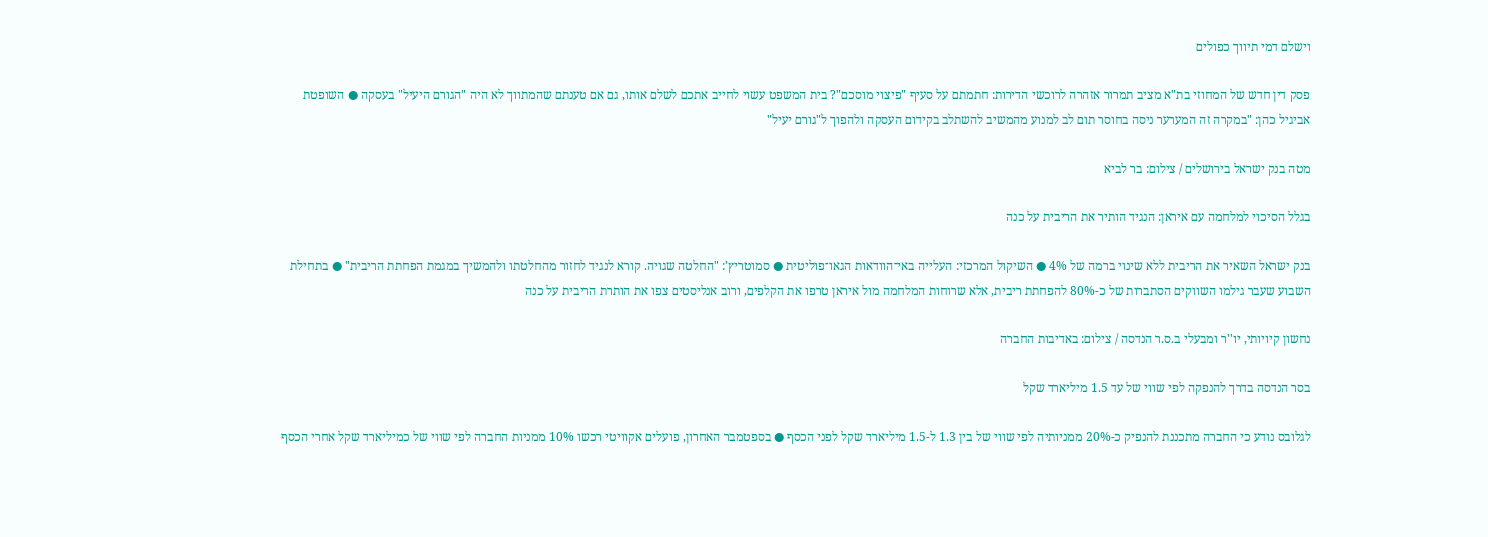וישלם דמי תיווך כפולים

פסק דין חדש של המחוזי בת"א מציב תמרור אזהרה לרוכשי הדירות: חתמתם על סעיף "פיצוי מוסכם"? בית המשפט עשוי לחייב אתכם לשלם אותו, גם אם טענתם שהמתווך לא היה "הגורם היעיל" בעסקה ● השופטת אביגיל כהן: "במקרה זה המערער ניסה בחוסר תום לב למנוע מהמשיב להשתלב בקידום העסקה ולהפוך ל"גורם יעיל"

מטה בנק ישראל בירושלים / צילום: בר לביא

בגלל הסיכוי למלחמה עם איראן: הנגיד הותיר את הריבית על כנה

בנק ישראל השאיר את הריבית ללא שינוי ברמה של 4% ● השיקול המרכזי: העלייה באי־הוודאות הגאו־פוליטית ● סמוטריץ': "החלטה שגויה. קורא לנגיד לחזור מהחלטתו ולהמשיך במגמת הפחתת הריבית" ● בתחילת השבוע שעבר גילמו השווקים הסתברות של כ-80% להפחתת ריבית, אלא שרוחות המלחמה מול איראן טרפו את הקלפים, ורוב אנליסטים צפו את הותרת הריבית על כנה

נחשון קיויותי, יו''ר ומבעלי ב.ס.ר הנדסה / צילום: באדיבות החברה

בסר הנדסה בדרך להנפקה לפי שווי של עד 1.5 מיליארד שקל

לגלובס נודע כי החברה מתכננת להנפיק כ-20% ממניותיה לפי שווי של בין 1.3 ל-1.5 מיליארד שקל לפני הכסף ● בספטמבר האחרון, פועלים אקוויטי רכשו 10% ממניות החברה לפי שווי של כמיליארד שקל אחרי הכסף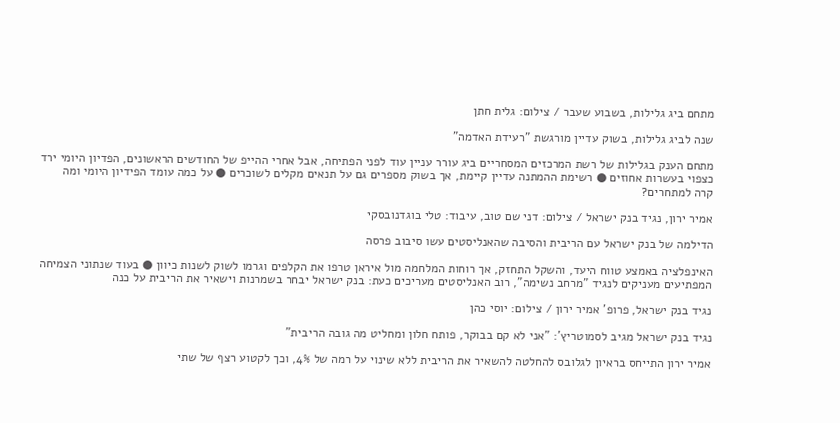מתחם ביג גלילות, בשבוע שעבר / צילום: גלית חתן

שנה לביג גלילות, בשוק עדיין מורגשת "רעידת האדמה"

מתחם הענק בגלילות של רשת המרכזים המסחריים ביג עורר עניין עוד לפני הפתיחה, אבל אחרי ההייפ של החודשים הראשונים, הפדיון היומי ירד כצפוי בעשרות אחוזים ● רשימת ההמתנה עדיין קיימת, אך בשוק מספרים גם על תנאים מקלים לשוכרים ● על כמה עומד הפידיון היומי ומה קרה למתחרים?

אמיר ירון, נגיד בנק ישראל / צילום: דני שם טוב, עיבוד: טלי בוגדנובסקי

הדילמה של בנק ישראל עם הריבית והסיבה שהאנליסטים עשו סיבוב פרסה

האינפלציה באמצע טווח היעד, והשקל התחזק, אך רוחות המלחמה מול איראן טרפו את הקלפים וגרמו לשוק לשנות כיוון ● בעוד שנתוני הצמיחה המפתיעים מעניקים לנגיד "מרחב נשימה", רוב האנליסטים מעריכים כעת: בנק ישראל יבחר בשמרנות וישאיר את הריבית על כנה

נגיד בנק ישראל, פרופ' אמיר ירון / צילום: יוסי כהן

נגיד בנק ישראל מגיב לסמוטריץ': "אני לא קם בבוקר, פותח חלון ומחליט מה גובה הריבית"

אמיר ירון התייחס בראיון לגלובס להחלטה להשאיר את הריבית ללא שינוי על רמה של 4%, וכך לקטוע רצף של שתי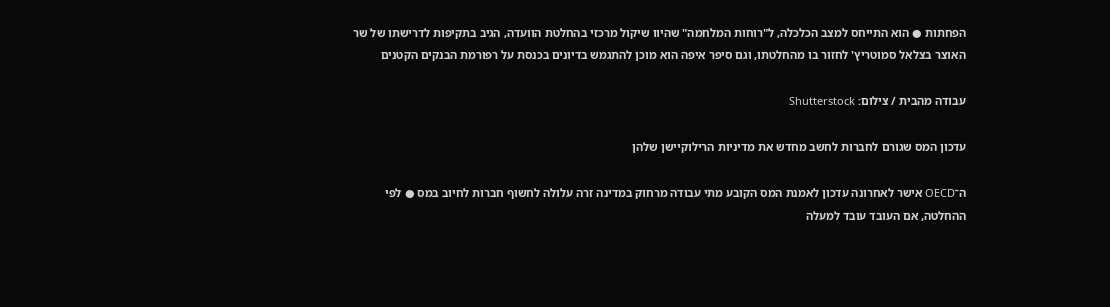הפחתות ● הוא התייחס למצב הכלכלה, ל"רוחות המלחמה" שהיוו שיקול מרכזי בהחלטת הוועדה, הגיב בתקיפות לדרישתו של שר האוצר בצלאל סמוטריץ' לחזור בו מהחלטתו, וגם סיפר איפה הוא מוכן להתגמש בדיונים בכנסת על רפורמת הבנקים הקטנים

עבודה מהבית / צילום: Shutterstock

עדכון המס שגורם לחברות לחשב מחדש את מדיניות הרילוקיישן שלהן

ה־OECD אישר לאחרונה עדכון לאמנת המס הקובע מתי עבודה מרחוק במדינה זרה עלולה לחשוף חברות לחיוב במס ● לפי ההחלטה, אם העובד עובד למעלה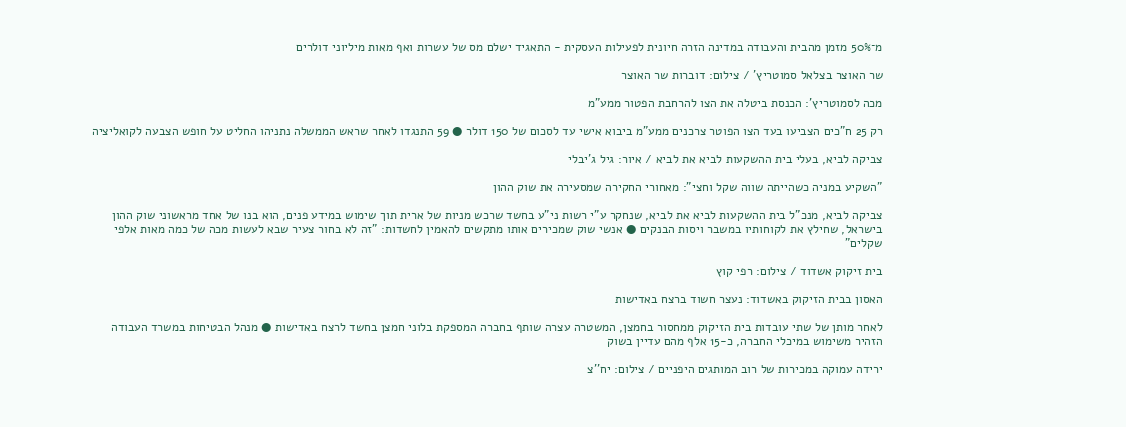מ־50% מזמן מהבית והעבודה במדינה הזרה חיונית לפעילות העסקית - התאגיד ישלם מס של עשרות ואף מאות מיליוני דולרים

שר האוצר בצלאל סמוטריץ' / צילום: דוברות שר האוצר

מכה לסמוטריץ': הכנסת ביטלה את הצו להרחבת הפטור ממע"מ

רק 25 ח"כים הצביעו בעד הצו הפוטר צרכנים ממע"מ ביבוא אישי עד לסכום של 150 דולר ● 59 התנגדו לאחר שראש הממשלה נתניהו החליט על חופש הצבעה לקואליציה

צביקה לביא, בעלי בית ההשקעות לביא את לביא / איור: גיל ג'יבלי

"השקיע במניה כשהייתה שווה שקל וחצי": מאחורי החקירה שמסעירה את שוק ההון

צביקה לביא, מנכ"ל בית ההשקעות לביא את לביא, שנחקר ע"י רשות ני"ע בחשד שרכש מניות של ארית תוך שימוש במידע פנים, הוא בנו של אחד מראשוני שוק ההון בישראל, שחילץ את לקוחותיו במשבר ויסות הבנקים ● אנשי שוק שמכירים אותו מתקשים להאמין לחשדות: "זה לא בחור צעיר שבא לעשות מכה של כמה מאות אלפי שקלים"

בית זיקוק אשדוד / צילום: רפי קוץ

האסון בבית הזיקוק באשדוד: נעצר חשוד ברצח באדישות

לאחר מותן של שתי עובדות בית הזיקוק ממחסור בחמצן, המשטרה עצרה שותף בחברה המספקת בלוני חמצן בחשד לרצח באדישות ● מנהל הבטיחות במשרד העבודה הזהיר משימוש במיכלי החברה, כ-15 אלף מהם עדיין בשוק

ירידה עמוקה במכירות של רוב המותגים היפניים / צילום: יח''צ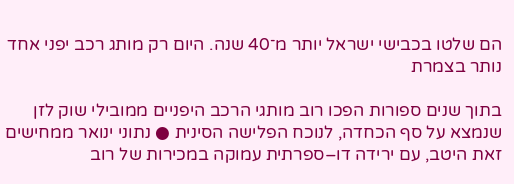הם שלטו בכבישי ישראל יותר מ־40 שנה. היום רק מותג רכב יפני אחד נותר בצמרת

בתוך שנים ספורות הפכו רוב מותגי הרכב היפניים ממובילי שוק לזן שנמצא על סף הכחדה, לנוכח הפלישה הסינית ● נתוני ינואר ממחישים זאת היטב, עם ירידה דו–ספרתית עמוקה במכירות של רוב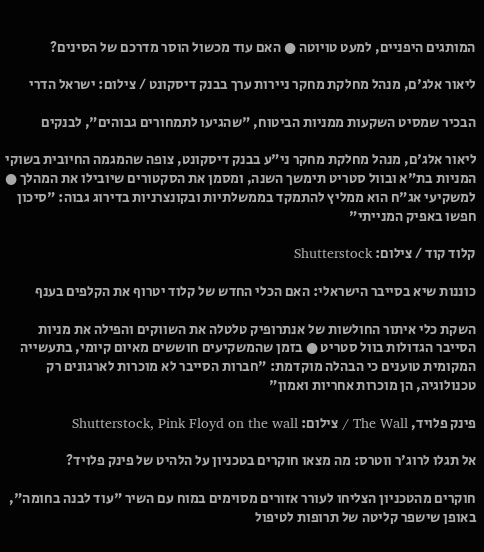המותגים היפניים, למעט טויוטה ● האם עוד מכשול הוסר מדרכם של הסינים?

ליאור אלג'ם, מנהל מחלקת מחקר ניירות ערך בבנק דיסקונט / צילום: ישראל הדרי

הבכיר שמסיט השקעות ממניות הביטוח, "שהגיעו לתמחורים גבוהים", לבנקים

ליאור אלג'ם, מנהל מחלקת מחקר ני"ע בבנק דיסקונט, צופה שהמגמה החיובית בשוקי המניות בת"א ובוול סטריט תימשך השנה, ומסמן את הסקטורים שיובילו את המהלך ● למשקיעי אג"ח הוא ממליץ להתמקד בממשלתיות ובקונצרניות בדירוג גבוה: "סיכון חפשו באפיק המנייתי"

קלוד קוד / צילום: Shutterstock

כוננות שיא בסייבר הישראלי: האם הכלי החדש של קלוד יטרוף את הקלפים בענף

השקת כלי איתור החולשות של אנתרופיק טלטלה את השווקים והפילה את מניות הסייבר הגדולות בוול סטריט ● בזמן שהמשקיעים חוששים מאיום קיומי, בתעשייה המקומית טוענים כי הבהלה מוקדמת: "חברות הסייבר לא מוכרות לארגונים רק טכנולוגיה, הן מוכרות אחריות ואמון"

פינק פלויד, The Wall / צילום: Shutterstock, Pink Floyd on the wall

אל תגלו לרוג'ר ווטרס: מה מצאו חוקרים בטכניון על הלהיט של פינק פלויד?

חוקרים מהטכניון הצליחו לעורר אזורים מסוימים במוח עם השיר "עוד לבנה בחומה", באופן שישפר קליטה של תרופות לטיפול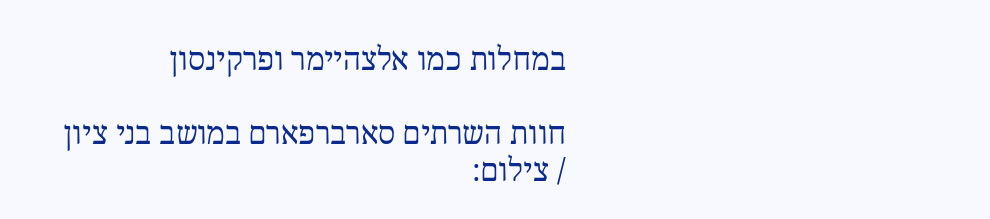במחלות כמו אלצהיימר ופרקינסון

חוות השרתים סארברפארם במושב בני ציון / צילום: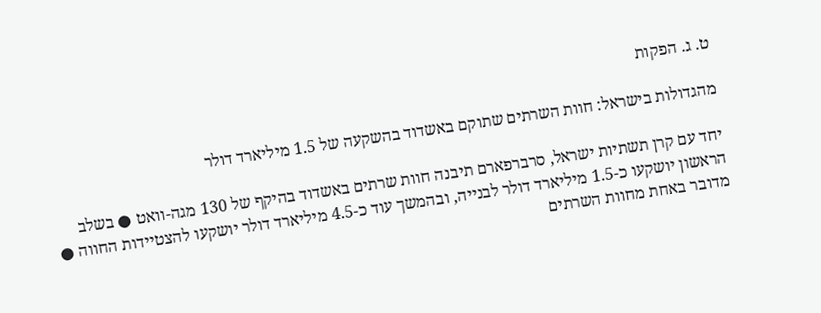ט. ג. הפקות

מהגדולות בישראל: חוות השרתים שתוקם באשדוד בהשקעה של 1.5 מיליארד דולר

יחד עם קרן תשתיות ישראל, סרברפארם תיבנה חוות שרתים באשדוד בהיקף של 130 מגה-וואט ● בשלב הראשון יושקעו כ-1.5 מיליארד דולר לבנייה, ובהמשך עוד כ-4.5 מיליארד דולר יושקעו להצטיידות החווה ● מדובר באחת מחוות השרתים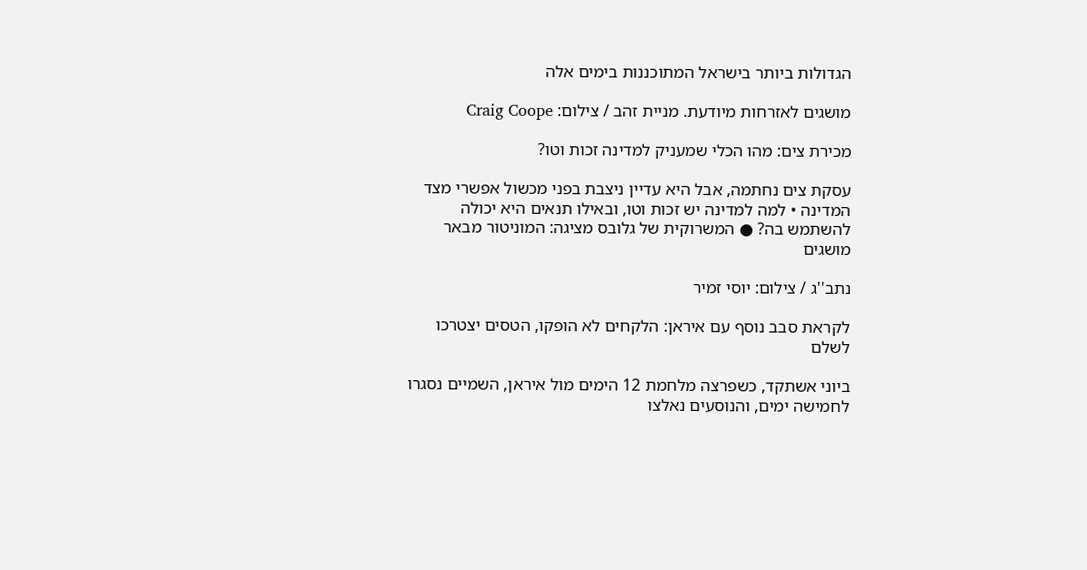הגדולות ביותר בישראל המתוכננות בימים אלה

מושגים לאזרחות מיודעת. מניית זהב / צילום: Craig Coope

מכירת צים: מהו הכלי שמעניק למדינה זכות וטו?

עסקת צים נחתמה, אבל היא עדיין ניצבת בפני מכשול אפשרי מצד המדינה • למה למדינה יש זכות וטו, ובאילו תנאים היא יכולה להשתמש בה? ● המשרוקית של גלובס מציגה: המוניטור מבאר מושגים

נתב''ג / צילום: יוסי זמיר

לקראת סבב נוסף עם איראן: הלקחים לא הופקו, הטסים יצטרכו לשלם

ביוני אשתקד, כשפרצה מלחמת 12 הימים מול איראן, השמיים נסגרו לחמישה ימים, והנוסעים נאלצו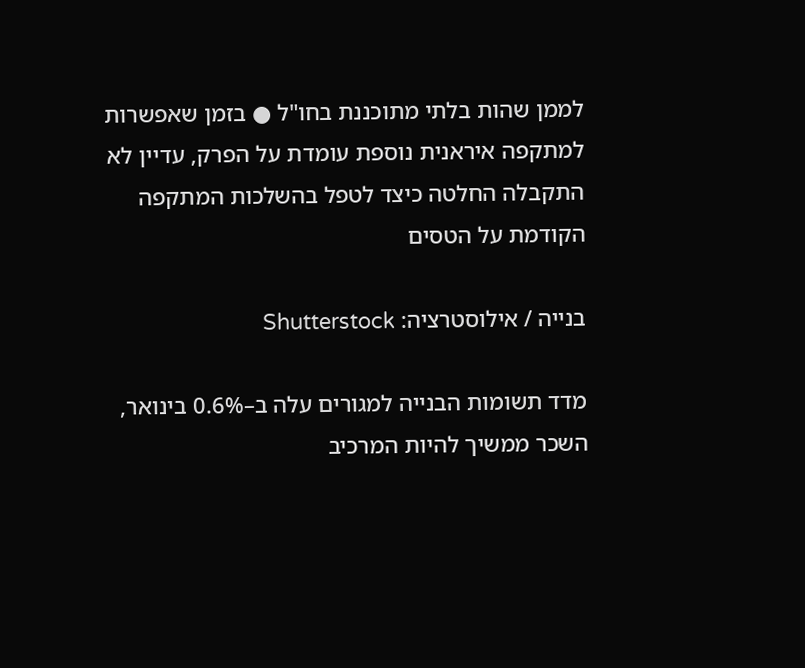לממן שהות בלתי מתוכננת בחו"ל ● בזמן שאפשרות למתקפה איראנית נוספת עומדת על הפרק, עדיין לא התקבלה החלטה כיצד לטפל בהשלכות המתקפה הקודמת על הטסים

בנייה / אילוסטרציה: Shutterstock

מדד תשומות הבנייה למגורים עלה ב–0.6% בינואר, השכר ממשיך להיות המרכיב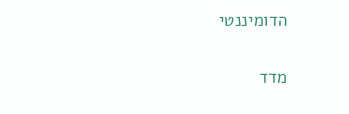הדומיננטי

מדד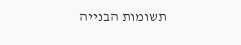תשומות הבנייה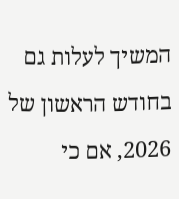המשיך לעלות גם בחודש הראשון של 2026, אם כי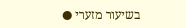בשיעור מזערי ●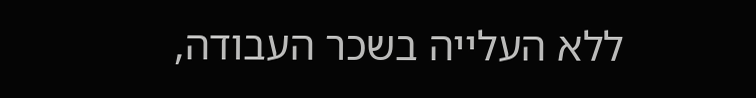ללא העלייה בשכר העבודה,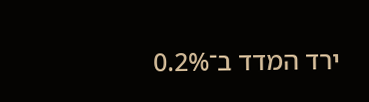ירד המדד ב־0.2%